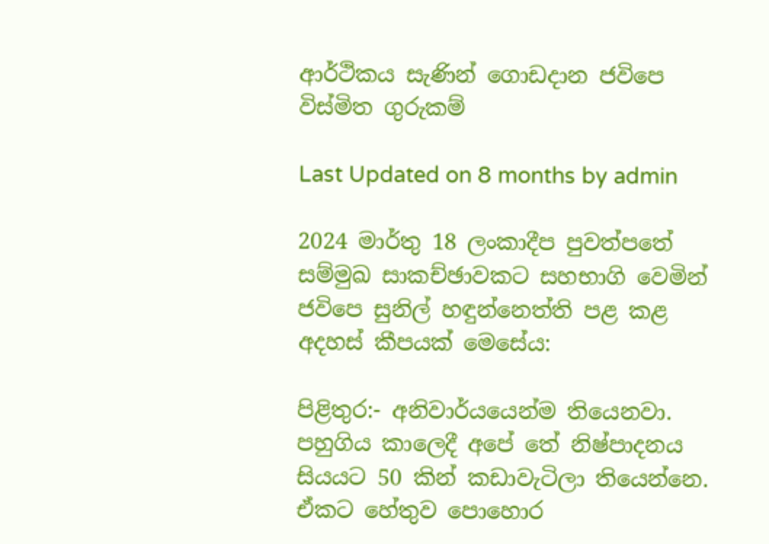ආර්ථිකය සැණින් ගොඩදාන ජවිපෙ විස්මිත ගුරුකම්

Last Updated on 8 months by admin

2024 මාර්තු 18 ලංකාදීප පුවත්පතේ සම්මුඛ සාකච්ඡාවකට සහභාගි වෙමින් ජවිපෙ සුනිල් හඳුන්නෙත්ති පළ කළ අදහස් කීපයක් මෙසේය:

පිළිතුර:- අනිවාර්යයෙන්ම තියෙනවා. පහුගිය කාලෙදී අපේ තේ නිෂ්පාදනය සියයට 50 කින් කඩාවැටිලා තියෙන්නෙ. ඒකට හේතුව පොහොර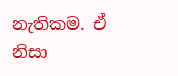නැතිකම. ඒ නිසා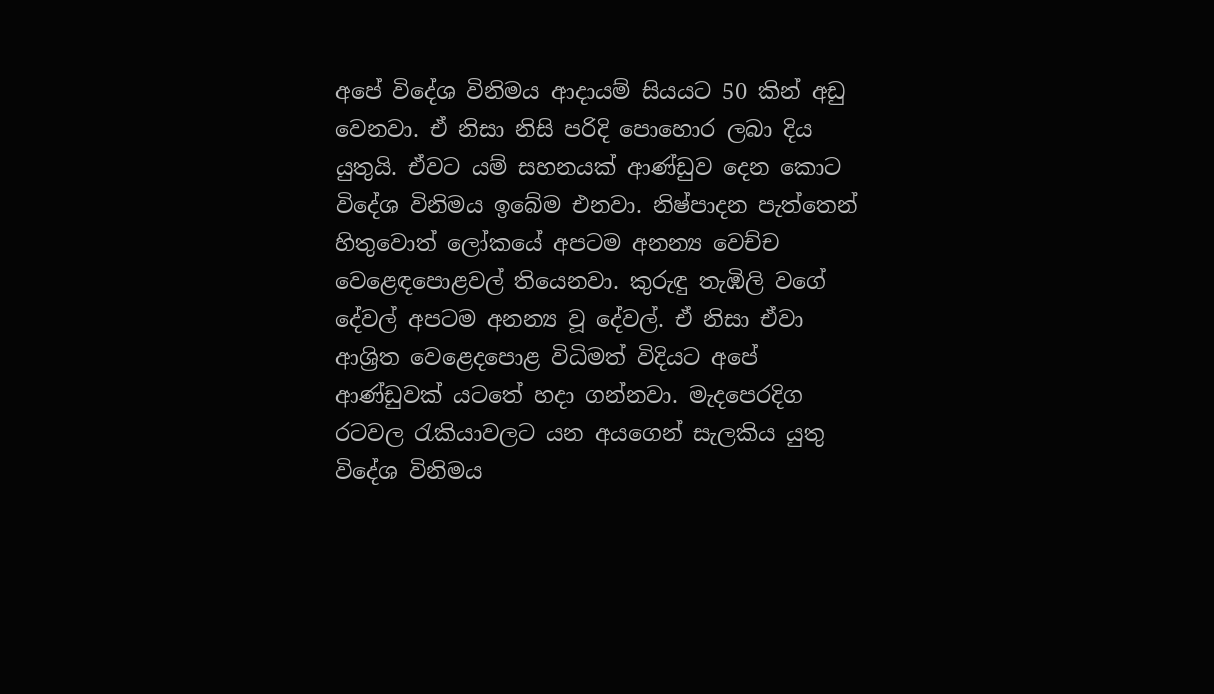අපේ විදේශ විනිමය ආදායම් සියයට 50 කින් අඩු වෙනවා. ඒ නිසා නිසි පරිදි පොහොර ලබා දිය යුතුයි. ඒවට යම් සහනයක් ආණ්ඩුව දෙන කොට විදේශ විනිමය ඉබේම එනවා. නිෂ්පාදන පැත්තෙන් හිතුවොත් ලෝකයේ අපටම අනන්‍ය වෙච්ච වෙළෙඳපොළවල් තියෙනවා. කුරුඳු තැඹිලි වගේ දේවල් අපටම අනන්‍ය වූ දේවල්. ඒ නිසා ඒවා ආශ්‍රිත වෙළෙදපොළ විධිමත් විදියට අපේ ආණ්ඩුවක් යටතේ හදා ගන්නවා. මැදපෙරදිග රටවල රැකියාවලට යන අයගෙන් සැලකිය යුතු විදේශ විනිමය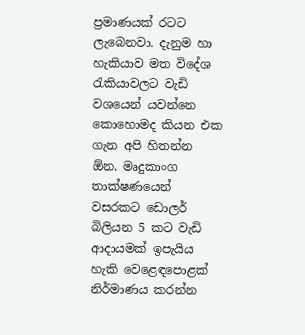ප්‍රමාණයක් රටට ලැබෙනවා. දැනුම හා හැකියාව මත විදේශ රැකියාවලට වැඩි වශයෙන් යවන්නෙ කොහොමද කියන එක ගැන අපි හිතන්න ඕන. මෘදුකාංග තාක්ෂණයෙන් වසරකට ඩොලර් බිලියන 5 කට වැඩි ආදායමක් ඉපැයිය හැකි වෙළෙඳපොළක් නිර්මාණය කරන්න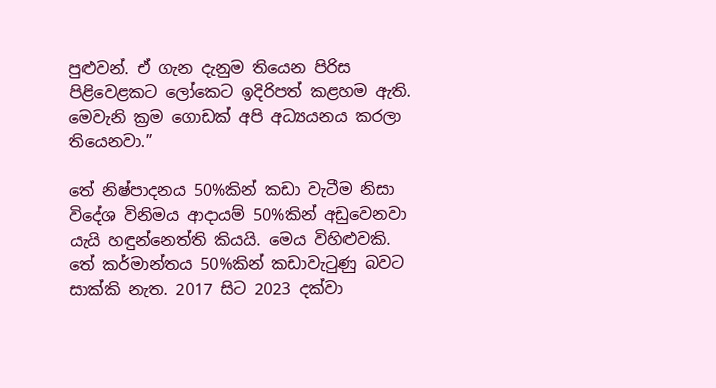පුළුවන්. ඒ ගැන දැනුම තියෙන පිරිස පිළිවෙළකට ලෝකෙට ඉදිරිපත් කළහම ඇති. මෙවැනි ක්‍රම ගොඩක් අපි අධ්‍යයනය කරලා තියෙනවා.”

තේ නිෂ්පාදනය 50%කින් කඩා වැටීම නිසා විදේශ විනිමය ආදායම් 50%කින් අඩුවෙනවා යැයි හඳුන්නෙත්ති කියයි. මෙය විහිළුවකි. තේ කර්මාන්තය 50%කින් කඩාවැටුණු බවට සාක්කි නැත. 2017 සිට 2023 දක්වා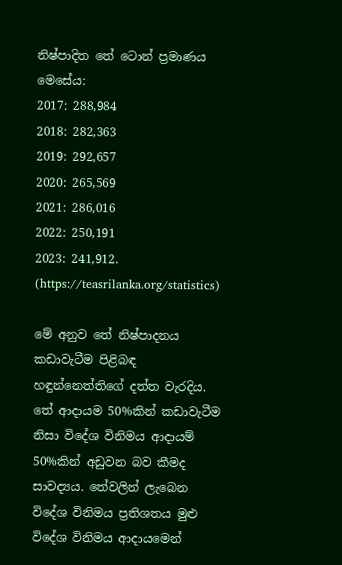නිෂ්පාදිත තේ ටොන් ප්‍රමාණය මෙසේය:
2017: 288,984
2018: 282,363
2019: 292,657
2020: 265,569
2021: 286,016
2022: 250,191
2023: 241,912. (https://teasrilanka.org/statistics)

මේ අනුව තේ නිෂ්පාදනය කඩාවැටීම පිළිබඳ හඳුන්නෙත්තිගේ දත්ත වැරදිය. තේ ආදායම 50%කින් කඩාවැටීම නිසා විදේශ විනිමය ආදායම් 50%කින් අඩුවන බව කීමද සාවද්‍යය. තේවලින් ලැබෙන විදේශ විනිමය ප්‍රතිශතය මුළු විදේශ විනිමය ආදායමෙන්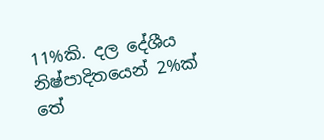11%කි. දල දේශීය නිෂ්පාදිතයෙන් 2%ක් තේ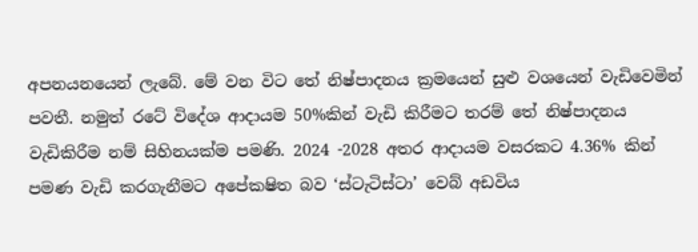අපනයනයෙන් ලැබේ. මේ වන විට තේ නිෂ්පාදනය ක්‍රමයෙන් සුළු වශයෙන් වැඩිවෙමින් පවතී. නමුත් රටේ විදේශ ආදායම 50%කින් වැඩි කිරීමට තරම් තේ නිෂ්පාදනය වැඩිකිරීම නම් සිහිනයක්ම පමණි. 2024 -2028 අතර ආදායම වසරකට 4.36% කින් පමණ වැඩි කරගැනීමට අපේකෂිත බව ‘ස්ටැටිස්ටා’ වෙබ් අඩවිය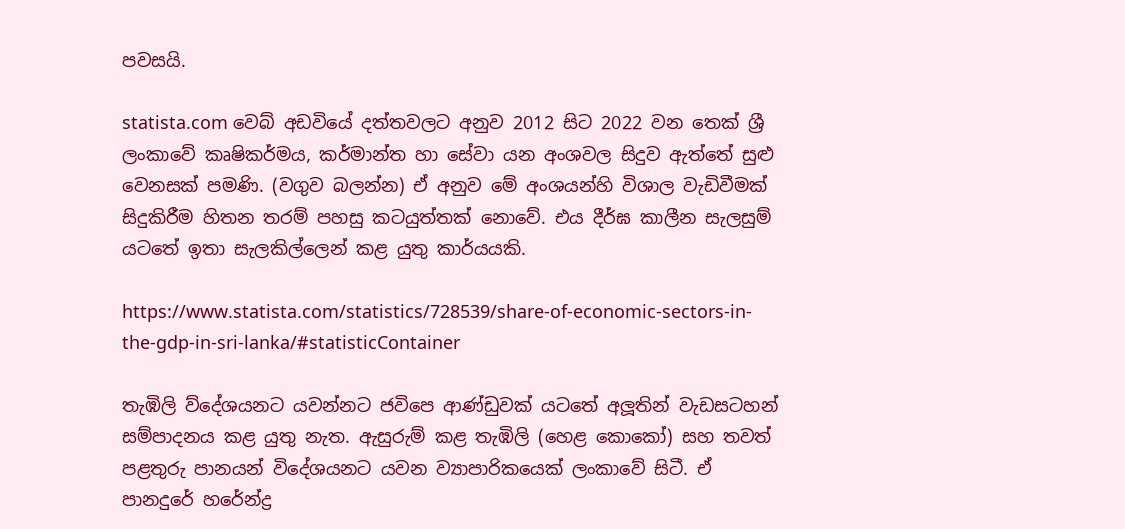පවසයි.

statista.com වෙබ් අඩවියේ දත්තවලට අනුව 2012 සිට 2022 වන තෙක් ශ්‍රී ලංකාවේ කෘෂිකර්මය, කර්මාන්ත හා සේවා යන අංශවල සිදුව ඇත්තේ සුළු වෙනසක් පමණි. (වගුව බලන්න) ඒ අනුව මේ අංශයන්හි විශාල වැඩිවීමක් සිදුකිරීම හිතන තරම් පහසු කටයුත්තක් නොවේ. එය දීර්ඝ කාලීන සැලසුම් යටතේ ඉතා සැලකිල්ලෙන් කළ යුතු කාර්යයකි.

https://www.statista.com/statistics/728539/share-of-economic-sectors-in-the-gdp-in-sri-lanka/#statisticContainer

තැඹිලි ව්දේශයනට යවන්නට ජවිපෙ ආණ්ඩුවක් යටතේ අලූතින් වැඩසටහන් සම්පාදනය කළ යුතු නැත. ඇසුරුම් කළ තැඹිලි (හෙළ කොකෝ) සහ තවත් පළතුරු පානයන් විදේශයනට යවන ව්‍යාපාරිකයෙක් ලංකාවේ සිටී. ඒ පානදුරේ හරේන්ද්‍ර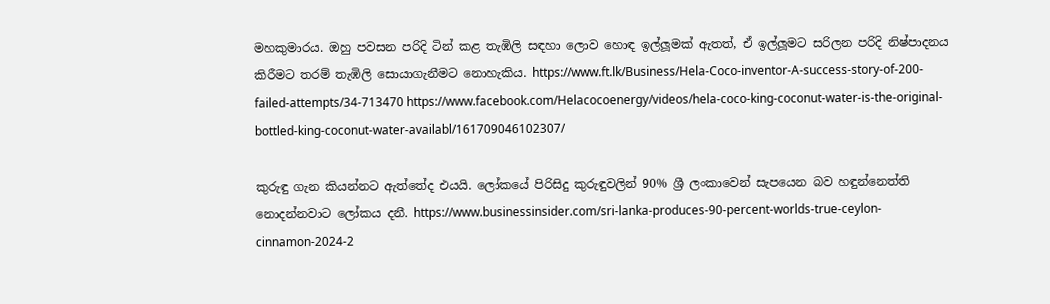මහකුමාරය. ඔහු පවසන පරිදි ටින් කළ තැඹිලි සඳහා ලොව හොඳ ඉල්ලූමක් ඇතත්, ඒ ඉල්ලූමට සරිලන පරිදි නිෂ්පාදනය කිරීමට තරම් තැඹිලි සොයාගැනීමට නොහැකිය. https://www.ft.lk/Business/Hela-Coco-inventor-A-success-story-of-200-failed-attempts/34-713470 https://www.facebook.com/Helacocoenergy/videos/hela-coco-king-coconut-water-is-the-original-bottled-king-coconut-water-availabl/161709046102307/

කුරුඳු ගැන කියන්නට ඇත්තේද එයයි. ලෝකයේ පිරිසිදු කුරුඳුවලින් 90% ශ්‍රී ලංකාවෙන් සැපයෙන බව හඳුන්නෙත්ති නොදන්නවාට ලෝකය දනී. https://www.businessinsider.com/sri-lanka-produces-90-percent-worlds-true-ceylon-cinnamon-2024-2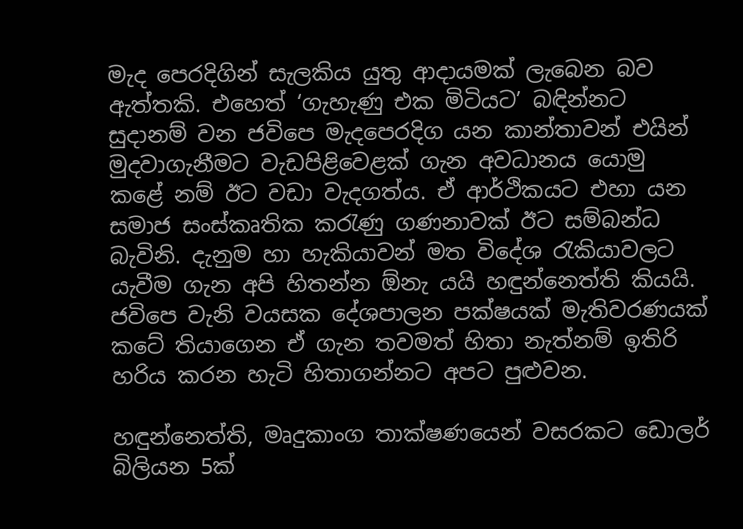මැද පෙරදිගින් සැලකිය යුතු ආදායමක් ලැබෙන බව ඇත්තකි. එහෙත් ‘ගැහැණු එක මිටියට’ බඳින්නට සුදානම් වන ජවිපෙ මැදපෙරදිග යන කාන්තාවන් එයින් මුදවාගැනීමට වැඩපිළිවෙළක් ගැන අවධානය යොමු කළේ නම් ඊට වඩා වැදගත්ය. ඒ ආර්ථිකයට එහා යන සමාජ සංස්කෘතික කරැණු ගණනාවක් ඊට සම්බන්ධ බැවිනි. දැනුම හා හැකියාවන් මත විදේශ රැකියාවලට යැවීම ගැන අපි හිතන්න ඕනැ යයි හඳුන්නෙත්ති කියයි. ජවිපෙ වැනි වයසක දේශපාලන පක්ෂයක් මැතිවරණයක් කටේ තියාගෙන ඒ ගැන තවමත් හිතා නැත්නම් ඉතිරි හරිය කරන හැටි හිතාගන්නට අපට පුළුවන.

හඳුන්නෙත්ති, මෘදුකාංග තාක්ෂණයෙන් වසරකට ඩොලර් බිලියන 5ක්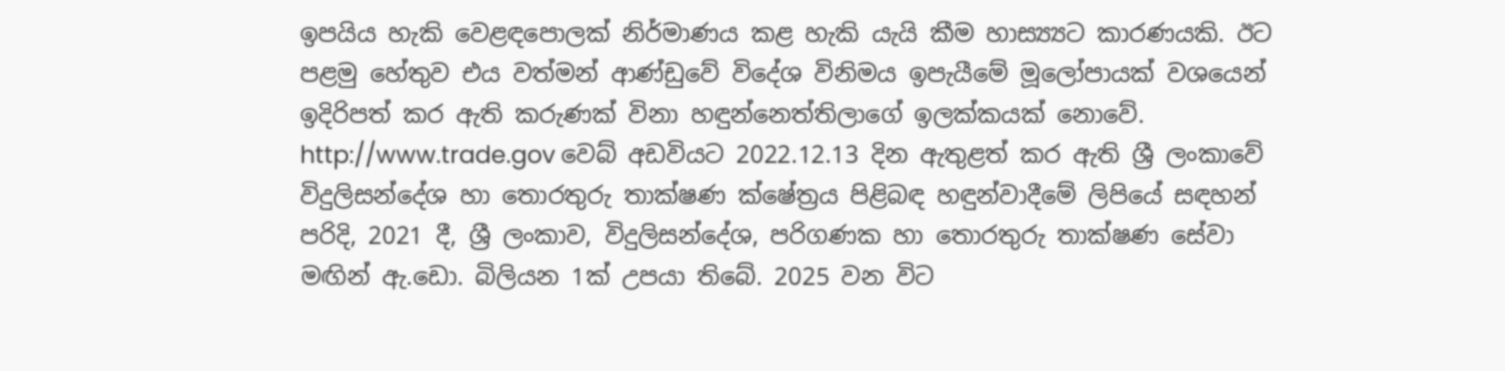ඉපයිය හැකි වෙළඳපොලක් නිර්මාණය කළ හැකි යැයි කීම හාස්‍ය්‍යට කාරණයකි. ඊට පළමු හේතුව එය වත්මන් ආණ්ඩුවේ විදේශ විනිමය ඉපැයීමේ මූලෝපායක් වශයෙන් ඉදිරිපත් කර ඇති කරුණක් විනා හඳුන්නෙත්තිලාගේ ඉලක්කයක් නොවේ. http://www.trade.gov වෙබ් අඩවියට 2022.12.13 දින ඇතුළත් කර ඇති ශ්‍රී ලංකාවේ විදුලිසන්දේශ හා තොරතුරු තාක්ෂණ ක්ෂේත්‍රය පිළිබඳ හඳුන්වාදීමේ ලිපියේ සඳහන් පරිදි, 2021 දී, ශ්‍රී ලංකාව, විදුලිසන්දේශ, පරිගණක හා තොරතුරු තාක්ෂණ සේවා මඟින් ඇ.ඩො. බිලියන 1ක් උපයා තිබේ. 2025 වන විට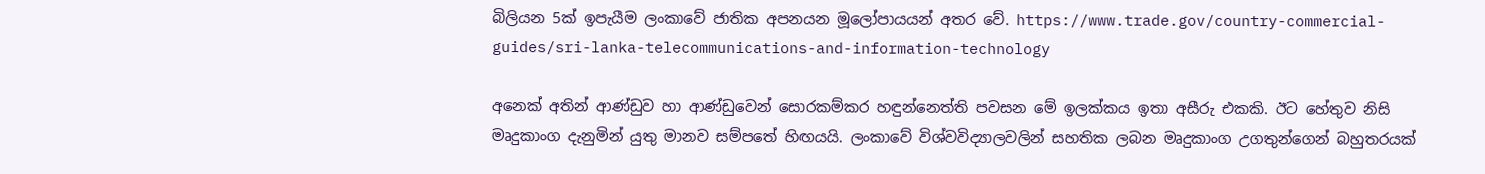බිලියන 5ක් ඉපැයීම ලංකාවේ ජාතික අපනයන මූලෝපායයන් අතර වේ. https://www.trade.gov/country-commercial-guides/sri-lanka-telecommunications-and-information-technology

අනෙක් අතින් ආණ්ඩුව හා ආණ්ඩුවෙන් සොරකම්කර හඳුන්නෙත්ති පවසන මේ ඉලක්කය ඉතා අසීරු එකකි. ඊට හේතුව නිසි මෘදුකාංග දැනුමින් යුතු මානව සම්පතේ හිඟයයි. ලංකාවේ විශ්වවිද්‍යාලවලින් සහතික ලබන මෘදුකාංග උගතුන්ගෙන් බහුතරයක්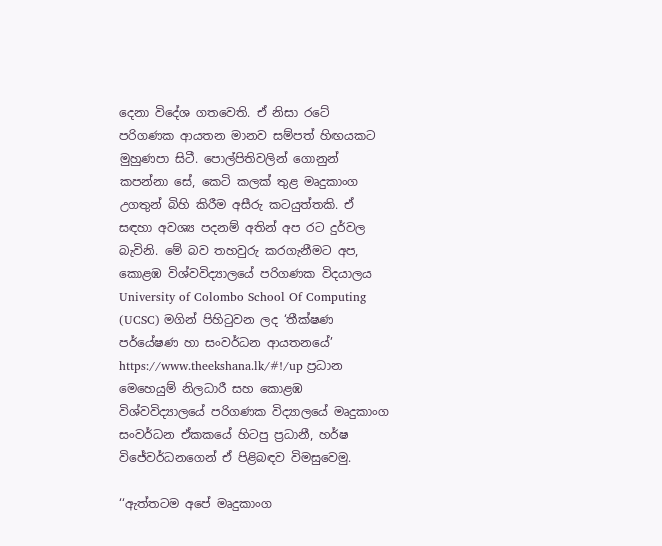දෙනා විදේශ ගතවෙති. ඒ නිසා රටේ පරිගණක ආයතන මානව සම්පත් හිඟයකට මුහුණපා සිටී. පොල්පිතිවලින් ගොනුන් කපන්නා සේ, කෙටි කලක් තුළ මෘදුකාංග උගතුන් බිහි කිරීම අසීරු කටයුත්තකි. ඒ සඳහා අවශ්‍ය පදනම් අතින් අප රට දුර්වල බැවිනි. මේ බව තහවුරු කරගැනීමට අප, කොළඹ විශ්වවිද්‍යාලයේ පරිගණක විදයාලය University of Colombo School Of Computing (UCSC) මගින් පිහිටුවන ලද ‘තීක්ෂණ පර්යේෂණ හා සංවර්ධන ආයතනයේ’ https://www.theekshana.lk/#!/up ප්‍රධාන මෙහෙයුම් නිලධාරී සහ කොළඹ විශ්වවිද්‍යාලයේ පරිගණක විද්‍යාලයේ මෘදුකාංග සංවර්ධන ඒකකයේ හිටපු ප්‍රධානී, හර්ෂ විජේවර්ධනගෙන් ඒ පිළිබඳව විමසුවෙමු.

‘‘ඇත්තටම අපේ මෘදුකාංග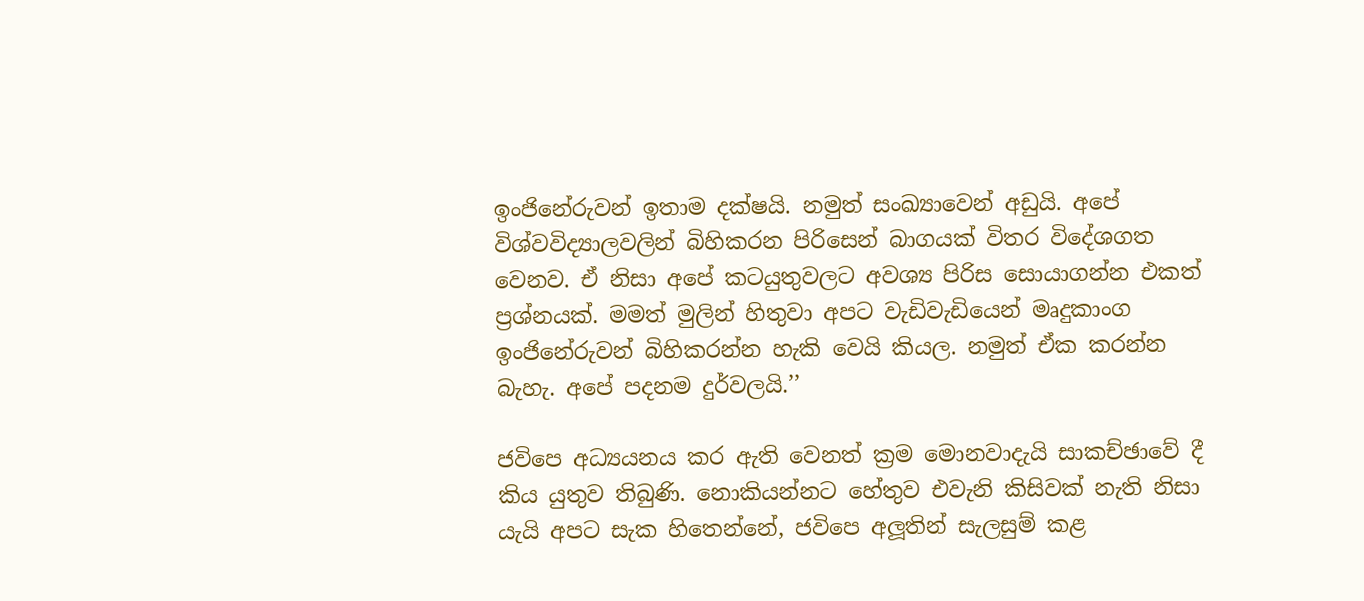ඉංජිනේරුවන් ඉතාම දක්ෂයි. නමුත් සංඛ්‍යාවෙන් අඩුයි. අපේ විශ්වවිද්‍යාලවලින් බිහිකරන පිරිසෙන් බාගයක් විතර විදේශගත වෙනව. ඒ නිසා අපේ කටයුතුවලට අවශ්‍ය පිරිස සොයාගන්න එකත් ප්‍රශ්නයක්. මමත් මුලින් හිතුවා අපට වැඩිවැඩියෙන් මෘදුකාංග ඉංජිනේරුවන් බිහිකරන්න හැකි වෙයි කියල. නමුත් ඒක කරන්න බැහැ. අපේ පදනම දුර්වලයි.’’

ජවිපෙ අධ්‍යයනය කර ඇති වෙනත් ක්‍රම මොනවාදැයි සාකච්ඡාවේ දී කිය යුතුව තිබුණි. නොකියන්නට හේතුව එවැනි කිසිවක් නැති නිසා යැයි අපට සැක හිතෙන්නේ, ජවිපෙ අලූතින් සැලසුම් කළ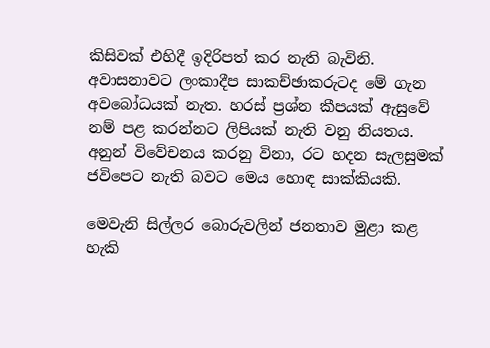කිසිවක් එහිදී ඉදිරිපත් කර නැති බැවිනි. අවාසනාවට ලංකාදීප සාකච්ඡාකරුටද මේ ගැන අවබෝධයක් නැත. හරස් ප්‍රශ්න කීපයක් ඇසුවේ නම් පළ කරන්නට ලිපියක් නැති වනු නියතය. අනුන් විවේචනය කරනු විනා, රට හදන සැලසුමක් ජවිපෙට නැති බවට මෙය හොඳ සාක්කියකි.

මෙවැනි සිල්ලර බොරුවලින් ජනතාව මුළා කළ හැකි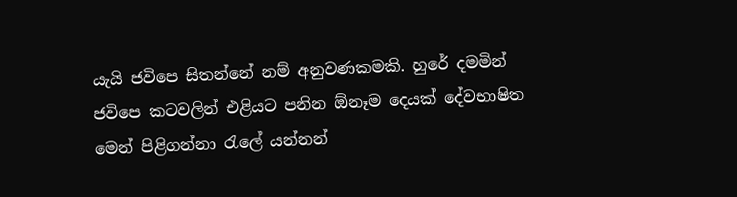යැයි ජවිපෙ සිතන්නේ නම් අනුවණකමකි. හුරේ දමමින් ජවිපෙ කටවලින් එළියට පනින ඕනෑම දෙයක් දේවභාෂිත මෙන් පිළිගන්නා රැලේ යන්නන්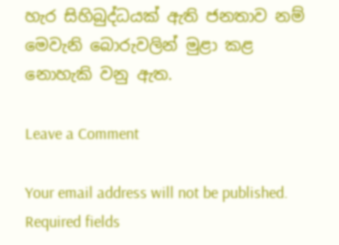හැර සිහිබුද්ධයක් ඇති ජනතාව නම් මෙවැනි බොරුවලින් මුළා කළ නොහැකි වනු ඇත.

Leave a Comment

Your email address will not be published. Required fields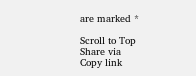are marked *

Scroll to Top
Share via
Copy link